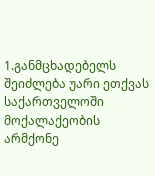1.განმცხადებელს შეიძლება უარი ეთქვას საქართველოში მოქალაქეობის არმქონე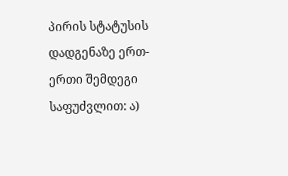პირის სტატუსის დადგენაზე ერთ-ერთი შემდეგი საფუძვლით: ა)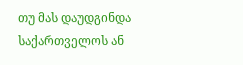თუ მას დაუდგინდა საქართველოს ან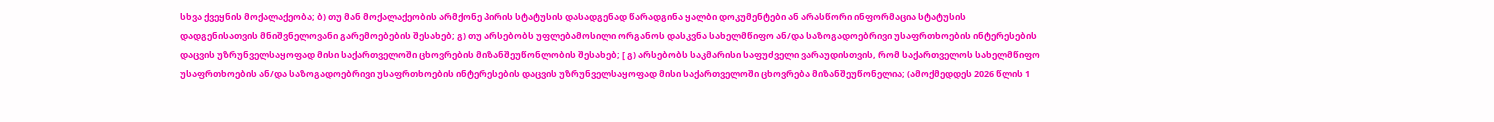სხვა ქვეყნის მოქალაქეობა; ბ) თუ მან მოქალაქეობის არმქონე პირის სტატუსის დასადგენად წარადგინა ყალბი დოკუმენტები ან არასწორი ინფორმაცია სტატუსის დადგენისათვის მნიშვნელოვანი გარემოებების შესახებ; გ) თუ არსებობს უფლებამოსილი ორგანოს დასკვნა სახელმწიფო ან/და საზოგადოებრივი უსაფრთხოების ინტერესების დაცვის უზრუნველსაყოფად მისი საქართველოში ცხოვრების მიზანშეუწონლობის შესახებ; [ გ) არსებობს საკმარისი საფუძველი ვარაუდისთვის, რომ საქართველოს სახელმწიფო უსაფრთხოების ან/და საზოგადოებრივი უსაფრთხოების ინტერესების დაცვის უზრუნველსაყოფად მისი საქართველოში ცხოვრება მიზანშეუწონელია; (ამოქმედდეს 2026 წლის 1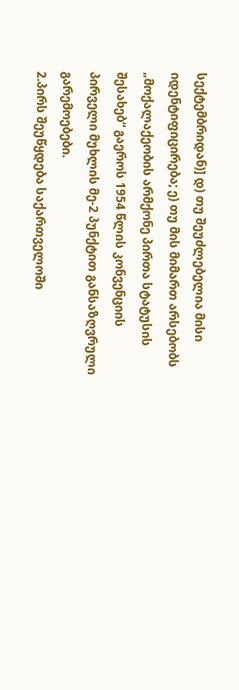სექტემბრიდან)] დ) თუ შეუძლებელია მისი იდენტიფიცირება; ე) თუ მის მიმართ არსებობს „მოქალაქეობის არმქონე პირთა სტატუსის შესახებ“ გაეროს 1954 წლის კონვენციის პირველი მუხლის მე-2 პუნქტით განსაზღვრული გარემოებები.
2.პირს შეუწყდება საქართველოში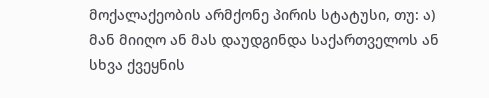მოქალაქეობის არმქონე პირის სტატუსი, თუ: ა) მან მიიღო ან მას დაუდგინდა საქართველოს ან სხვა ქვეყნის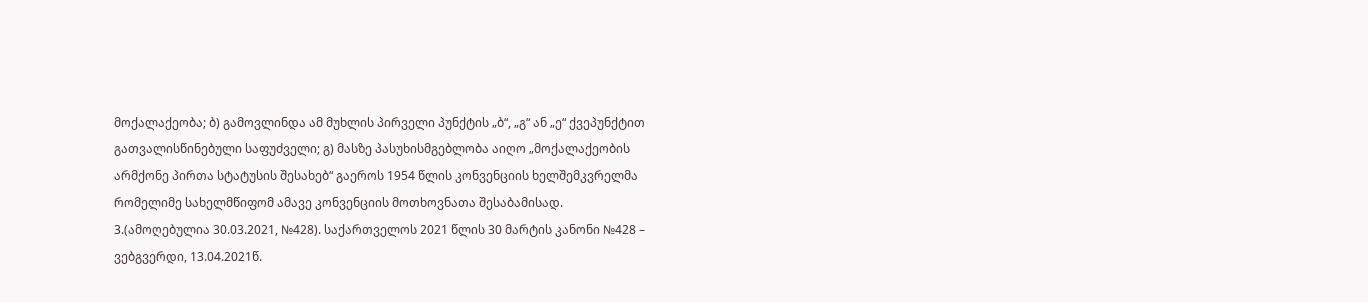მოქალაქეობა; ბ) გამოვლინდა ამ მუხლის პირველი პუნქტის „ბ“, „გ“ ან „ე“ ქვეპუნქტით გათვალისწინებული საფუძველი; გ) მასზე პასუხისმგებლობა აიღო „მოქალაქეობის არმქონე პირთა სტატუსის შესახებ“ გაეროს 1954 წლის კონვენციის ხელშემკვრელმა რომელიმე სახელმწიფომ ამავე კონვენციის მოთხოვნათა შესაბამისად.
3.(ამოღებულია 30.03.2021, №428). საქართველოს 2021 წლის 30 მარტის კანონი №428 – ვებგვერდი, 13.04.2021წ.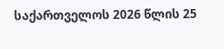საქართველოს 2026 წლის 25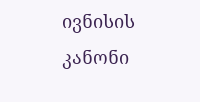ივნისის კანონი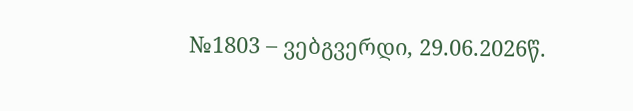№1803 – ვებგვერდი, 29.06.2026წ.